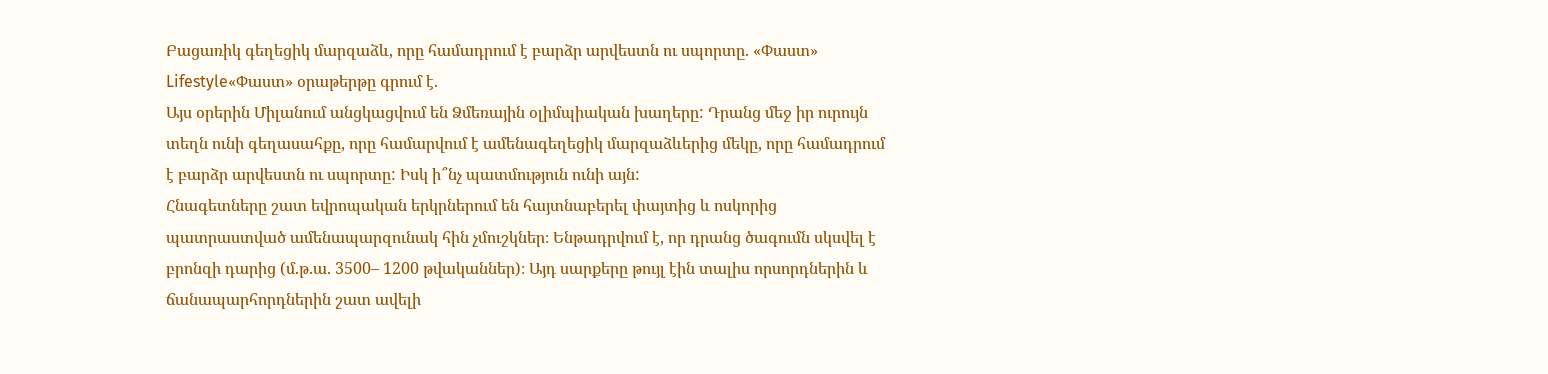Բացառիկ գեղեցիկ մարզաձև, որը համադրում է բարձր արվեստն ու սպորտը. «Փաստ»
Lifestyle«Փաստ» օրաթերթը գրում է.
Այս օրերին Միլանում անցկացվում են Ձմեռային օլիմպիական խաղերը: Դրանց մեջ իր ուրույն տեղն ունի գեղասահքը, որը համարվում է ամենագեղեցիկ մարզաձևերից մեկը, որը համադրում է բարձր արվեստն ու սպորտը: Իսկ ի՞նչ պատմություն ունի այն:
Հնագետները շատ եվրոպական երկրներում են հայտնաբերել փայտից և ոսկորից պատրաստված ամենապարզունակ հին չմուշկներ։ Ենթադրվում է, որ դրանց ծագումն սկսվել է բրոնզի դարից (մ.թ.ա. 3500– 1200 թվականներ)։ Այդ սարքերը թույլ էին տալիս որսորդներին և ճանապարհորդներին շատ ավելի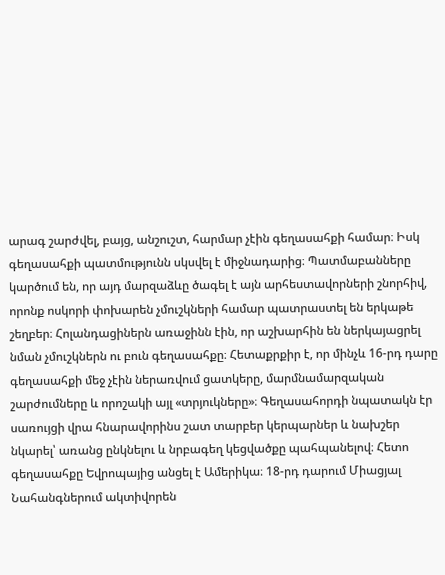արագ շարժվել, բայց, անշուշտ, հարմար չէին գեղասահքի համար։ Իսկ գեղասահքի պատմությունն սկսվել է միջնադարից։ Պատմաբանները կարծում են, որ այդ մարզաձևը ծագել է այն արհեստավորների շնորհիվ, որոնք ոսկորի փոխարեն չմուշկների համար պատրաստել են երկաթե շեղբեր։ Հոլանդացիներն առաջինն էին, որ աշխարհին են ներկայացրել նման չմուշկներն ու բուն գեղասահքը։ Հետաքրքիր է, որ մինչև 16-րդ դարը գեղասահքի մեջ չէին ներառվում ցատկերը, մարմնամարզական շարժումները և որոշակի այլ «տրյուկները»։ Գեղասահորդի նպատակն էր սառույցի վրա հնարավորինս շատ տարբեր կերպարներ և նախշեր նկարել՝ առանց ընկնելու և նրբագեղ կեցվածքը պահպանելով։ Հետո գեղասահքը Եվրոպայից անցել է Ամերիկա։ 18-րդ դարում Միացյալ Նահանգներում ակտիվորեն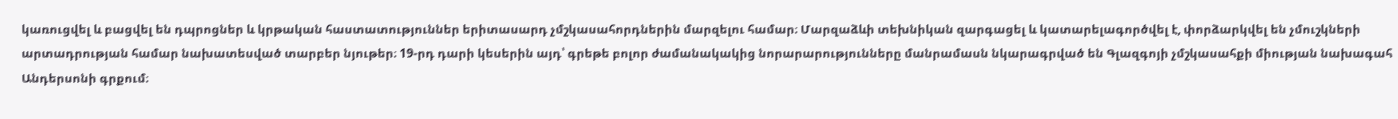կառուցվել և բացվել են դպրոցներ և կրթական հաստատություններ երիտասարդ չմշկասահորդներին մարզելու համար։ Մարզաձևի տեխնիկան զարգացել և կատարելագործվել է, փորձարկվել են չմուշկների արտադրության համար նախատեսված տարբեր նյութեր։ 19-րդ դարի կեսերին այդ՝ գրեթե բոլոր ժամանակակից նորարարությունները մանրամասն նկարագրված են Գլազգոյի չմշկասահքի միության նախագահ Անդերսոնի գրքում։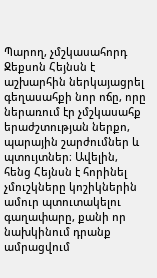Պարող, չմշկասահորդ Ջեքսոն Հեյնսն է աշխարհին ներկայացրել գեղասահքի նոր ոճը, որը ներառում էր չմշկասահք երաժշտության ներքո, պարային շարժումներ և պտույտներ։ Ավելին, հենց Հեյնսն է հորինել չմուշկները կոշիկներին ամուր պտուտակելու գաղափարը, քանի որ նախկինում դրանք ամրացվում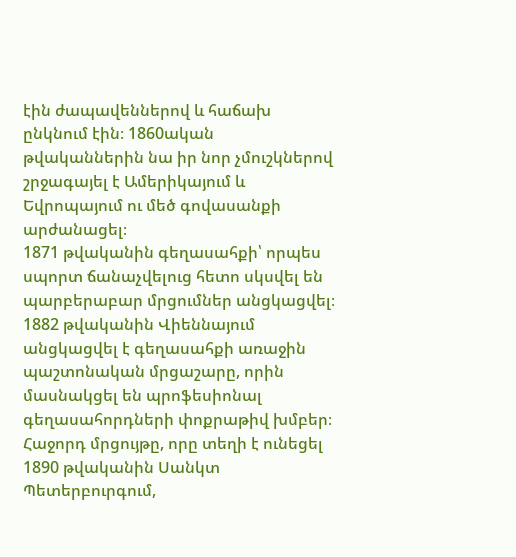էին ժապավեններով և հաճախ ընկնում էին։ 1860ական թվականներին նա իր նոր չմուշկներով շրջագայել է Ամերիկայում և Եվրոպայում ու մեծ գովասանքի արժանացել։
1871 թվականին գեղասահքի՝ որպես սպորտ ճանաչվելուց հետո սկսվել են պարբերաբար մրցումներ անցկացվել։ 1882 թվականին Վիեննայում անցկացվել է գեղասահքի առաջին պաշտոնական մրցաշարը, որին մասնակցել են պրոֆեսիոնալ գեղասահորդների փոքրաթիվ խմբեր։ Հաջորդ մրցույթը, որը տեղի է ունեցել 1890 թվականին Սանկտ Պետերբուրգում,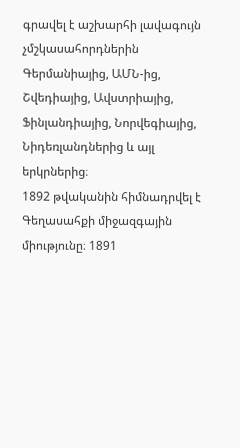գրավել է աշխարհի լավագույն չմշկասահորդներին Գերմանիայից, ԱՄՆ-ից, Շվեդիայից, Ավստրիայից, Ֆինլանդիայից, Նորվեգիայից, Նիդեռլանդներից և այլ երկրներից։
1892 թվականին հիմնադրվել է Գեղասահքի միջազգային միությունը։ 1891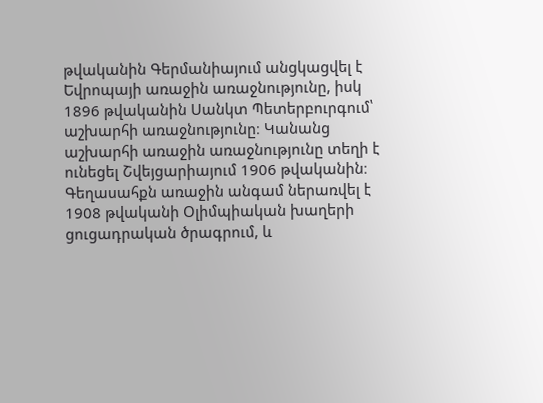թվականին Գերմանիայում անցկացվել է Եվրոպայի առաջին առաջնությունը, իսկ 1896 թվականին Սանկտ Պետերբուրգում՝ աշխարհի առաջնությունը։ Կանանց աշխարհի առաջին առաջնությունը տեղի է ունեցել Շվեյցարիայում 1906 թվականին։
Գեղասահքն առաջին անգամ ներառվել է 1908 թվականի Օլիմպիական խաղերի ցուցադրական ծրագրում, և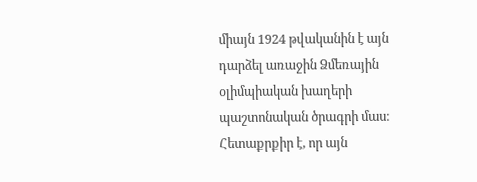միայն 1924 թվականին է այն դարձել առաջին Ձմեռային օլիմպիական խաղերի պաշտոնական ծրագրի մաս։ Հետաքրքիր է, որ այն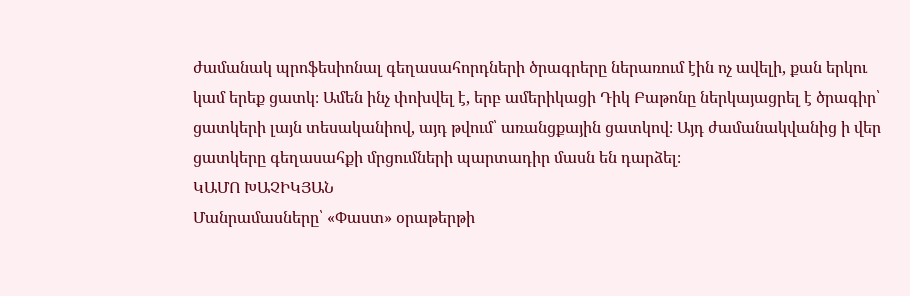ժամանակ պրոֆեսիոնալ գեղասահորդների ծրագրերը ներառում էին ոչ ավելի, քան երկու կամ երեք ցատկ։ Ամեն ինչ փոխվել է, երբ ամերիկացի Դիկ Բաթոնը ներկայացրել է ծրագիր՝ ցատկերի լայն տեսականիով, այդ թվում՝ առանցքային ցատկով։ Այդ ժամանակվանից ի վեր ցատկերը գեղասահքի մրցումների պարտադիր մասն են դարձել։
ԿԱՄՈ ԽԱՉԻԿՅԱՆ
Մանրամասները՝ «Փաստ» օրաթերթի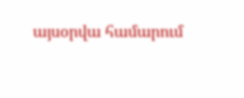այսօրվա համարում